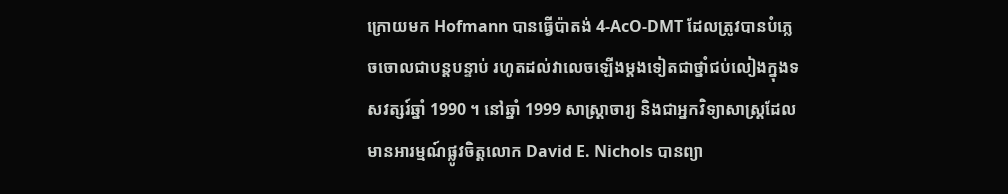ក្រោយមក Hofmann បានធ្វើប៉ាតង់ 4-AcO-DMT ដែលត្រូវបានបំភ្លេចចោលជាបន្តបន្ទាប់ រហូតដល់វាលេចឡើងម្តងទៀតជាថ្នាំជប់លៀងក្នុងទសវត្សរ៍ឆ្នាំ 1990 ។ នៅឆ្នាំ 1999 សាស្រ្តាចារ្យ និងជាអ្នកវិទ្យាសាស្ត្រដែលមានអារម្មណ៍ផ្លូវចិត្តលោក David E. Nichols បានព្យា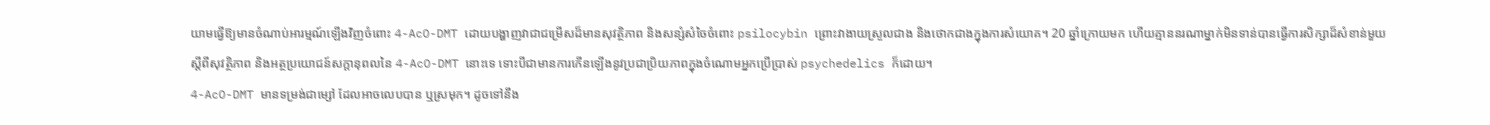យាមធ្វើឱ្យមានចំណាប់អារម្មណ៍ឡើងវិញចំពោះ 4-AcO-DMT ដោយបង្ហាញវាជាជម្រើសដ៏មានសុវត្ថិភាព និងសន្សំសំចៃចំពោះ psilocybin ព្រោះវាងាយស្រួលជាង និងថោកជាងក្នុងការសំយោគ។ 20 ឆ្នាំក្រោយមក ហើយគ្មាននរណាម្នាក់មិនទាន់បានធ្វើការសិក្សាដ៏សំខាន់មួយស្តីពីសុវត្ថិភាព និងអត្ថប្រយោជន៍សក្តានុពលនៃ 4-AcO-DMT នោះទេ ទោះបីជាមានការកើនឡើងនូវប្រជាប្រិយភាពក្នុងចំណោមអ្នកប្រើប្រាស់ psychedelics ក៏ដោយ។
4-AcO-DMT មានទម្រង់ជាម្សៅ ដែលអាចលេបបាន ឬស្រមុក។ ដូចទៅនឹង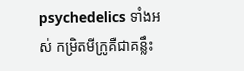psychedelics ទាំងអស់ កម្រិតមីក្រូគឺជាគន្លឹះ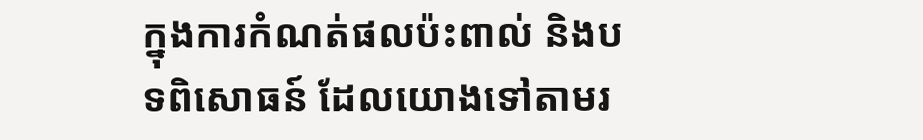ក្នុងការកំណត់ផលប៉ះពាល់ និងបទពិសោធន៍ ដែលយោងទៅតាមរ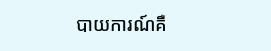បាយការណ៍គឺ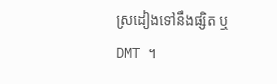ស្រដៀងទៅនឹងផ្សិត ឬ DMT ។